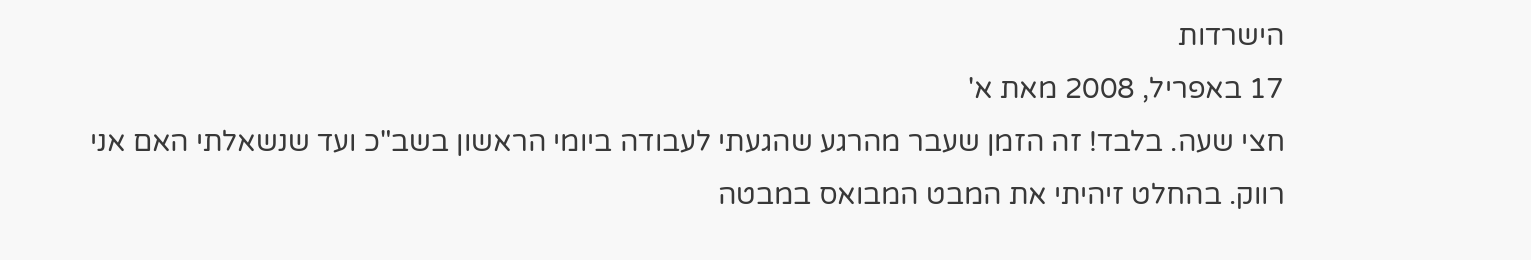הישרדות
17 באפריל, 2008 מאת א'
חצי שעה. בלבד! זה הזמן שעבר מהרגע שהגעתי לעבודה ביומי הראשון בשב"כ ועד שנשאלתי האם אני רווק. בהחלט זיהיתי את המבט המבואס במבטה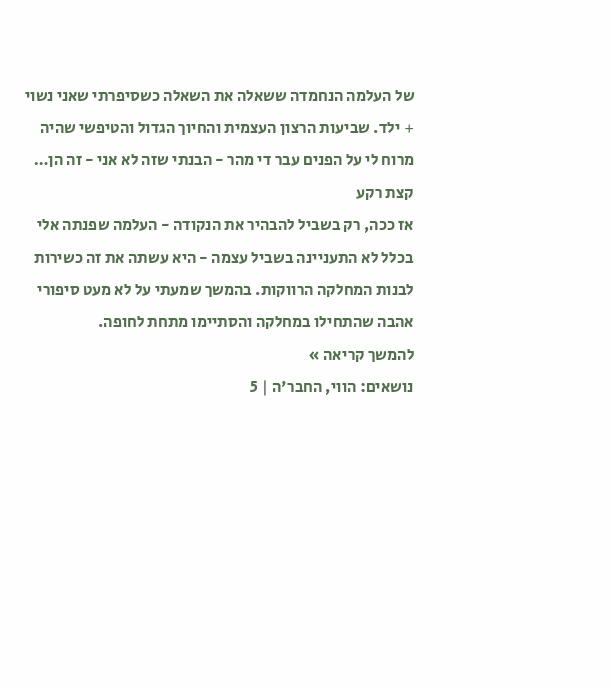של העלמה הנחמדה ששאלה את השאלה כשסיפרתי שאני נשוי + ילד. שביעות הרצון העצמית והחיוך הגדול והטיפשי שהיה מרוח לי על הפנים עבר די מהר - הבנתי שזה לא אני - זה הן…
קצת רקע
אז ככה, רק בשביל להבהיר את הנקודה - העלמה שפנתה אלי בכלל לא התעניינה בשביל עצמה - היא עשתה את זה כשירות לבנות המחלקה הרווקות. בהמשך שמעתי על לא מעט סיפורי אהבה שהתחילו במחלקה והסתיימו מתחת לחופה.
להמשך קריאה »
נושאים: הווי, החבר'ה | 5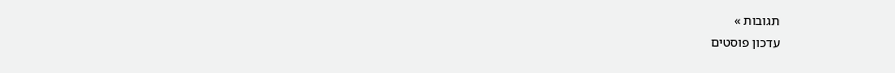תגובות »
עדכון פוסטים